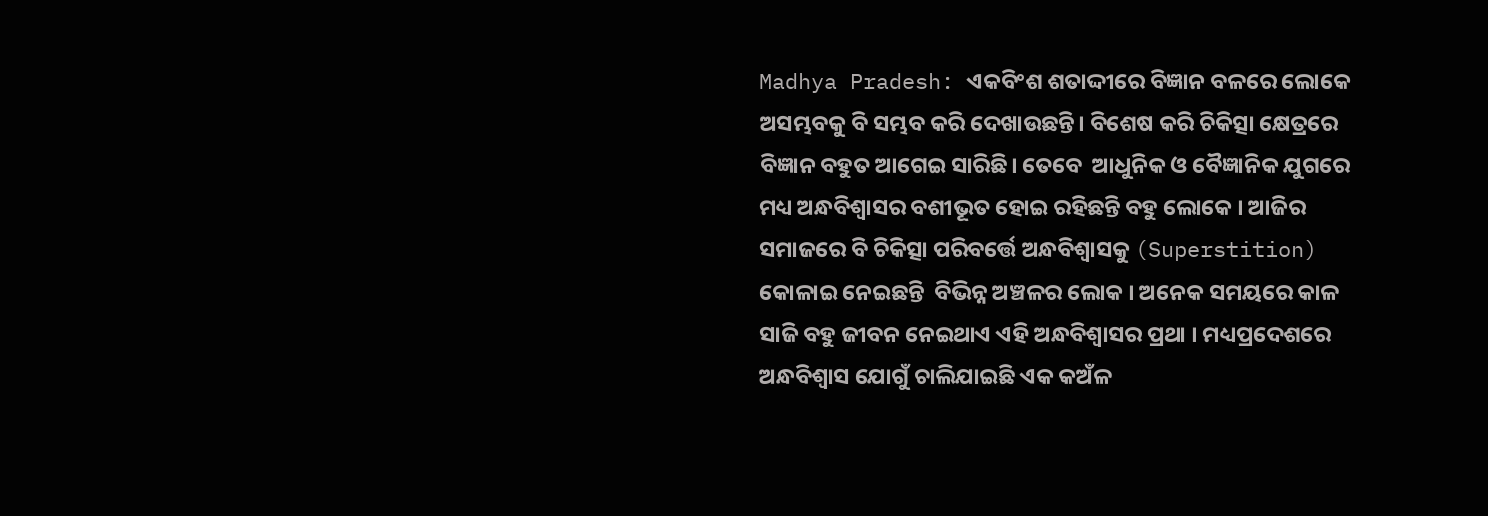Madhya Pradesh: ଏକବିଂଶ ଶତାଦ୍ଦୀରେ ବିଜ୍ଞାନ ବଳରେ ଲୋକେ ଅସମ୍ଭବକୁ ବି ସମ୍ଭବ କରି ଦେଖାଉଛନ୍ତି। ବିଶେଷ କରି ଚିକିତ୍ସା କ୍ଷେତ୍ରରେ ବିଜ୍ଞାନ ବହୁତ ଆଗେଇ ସାରିଛି। ତେବେ  ଆଧୁନିକ ଓ ବୈଜ୍ଞାନିକ ଯୁଗରେ ମଧ୍ୟ ଅନ୍ଧବିଶ୍ୱାସର ବଶୀଭୂତ ହୋଇ ରହିଛନ୍ତି ବହୁ ଲୋକେ । ଆଜିର ସମାଜରେ ବି ଚିକିତ୍ସା ପରିବର୍ତ୍ତେ ଅନ୍ଧବିଶ୍ୱାସକୁ (Superstition) କୋଳାଇ ନେଇଛନ୍ତି  ବିଭିନ୍ନ ଅଞ୍ଚଳର ଲୋକ । ଅନେକ ସମୟରେ କାଳ ସାଜି ବହୁ ଜୀବନ ନେଇଥାଏ ଏହି ଅନ୍ଧବିଶ୍ୱାସର ପ୍ରଥା । ମଧ୍ୟପ୍ରଦେଶରେ ଅନ୍ଧବିଶ୍ୱାସ ଯୋଗୁଁ ଚାଲିଯାଇଛି ଏକ କଅଁଳ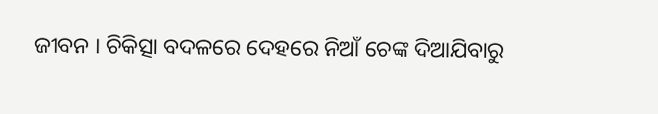ଜୀବନ । ଚିକିତ୍ସା ବଦଳରେ ଦେହରେ ନିଆଁ ଚେଙ୍କ ଦିଆଯିବାରୁ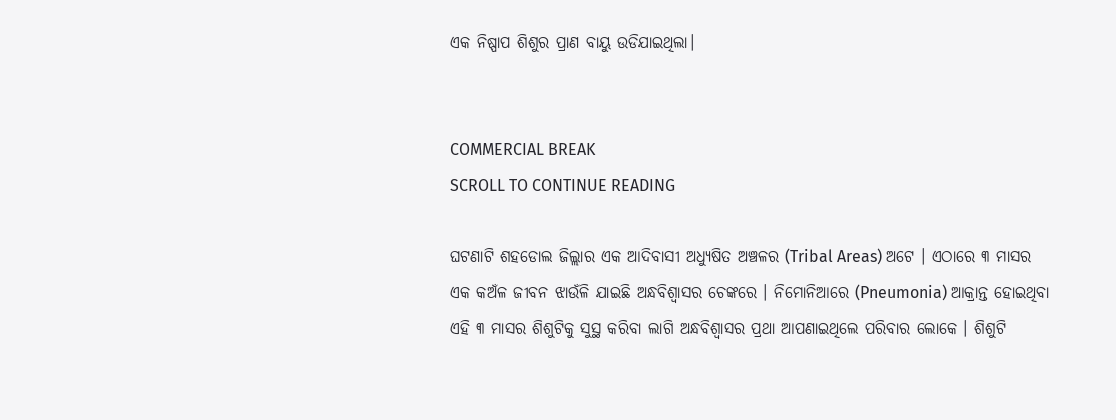ଏକ ନିଷ୍ପାପ ଶିଶୁର ପ୍ରାଣ ବାୟୁ ଉଡିଯାଇଥିଲା।


COMMERCIAL BREAK
SCROLL TO CONTINUE READING

ଘଟଣାଟି ଶହଡୋଲ ଜିଲ୍ଲାର ଏକ ଆଦିବାସୀ ଅଧ୍ୟୁଷିତ ଅଞ୍ଚଳର (Tribal Areas) ଅଟେ । ଏଠାରେ ୩ ମାସର ଏକ କଅଁଳ ଜୀବନ ଝାଉଁଳି ଯାଇଛି ଅନ୍ଧବିଶ୍ୱାସର ଚେଙ୍କରେ । ନିମୋନିଆରେ (Pneumonia) ଆକ୍ରାନ୍ତ ହୋଇଥିବା ଏହି ୩ ମାସର ଶିଶୁଟିକୁ ସୁସ୍ଥ କରିବା ଲାଗି ଅନ୍ଧବିଶ୍ୱାସର ପ୍ରଥା ଆପଣାଇଥିଲେ ପରିବାର ଲୋକେ । ଶିଶୁଟି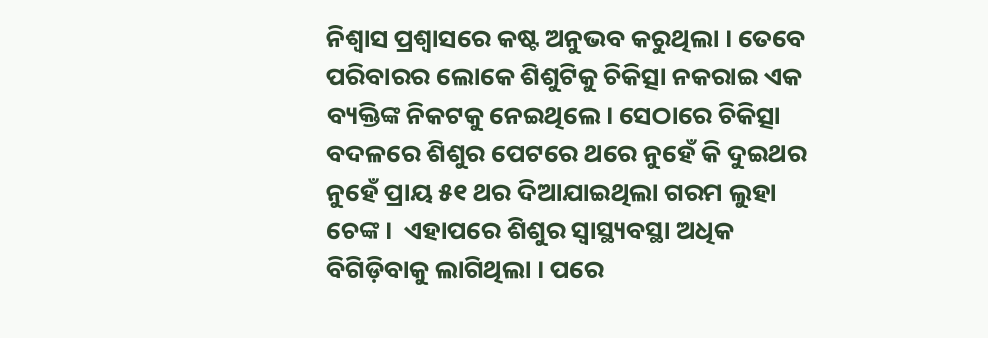ନିଶ୍ୱାସ ପ୍ରଶ୍ୱାସରେ କଷ୍ଟ ଅନୁଭବ କରୁଥିଲା । ତେବେ ପରିବାରର ଲୋକେ ଶିଶୁଟିକୁ ଚିକିତ୍ସା ନକରାଇ ଏକ ବ୍ୟକ୍ତିଙ୍କ ନିକଟକୁ ନେଇଥିଲେ। ସେଠାରେ ଚିକିତ୍ସା ବଦଳରେ ଶିଶୁର ପେଟରେ ଥରେ ନୁହେଁ କି ଦୁଇଥର ନୁହେଁ ପ୍ରାୟ ୫୧ ଥର ଦିଆଯାଇଥିଲା ଗରମ ଲୁହା ଚେଙ୍କ ।  ଏହାପରେ ଶିଶୁର ସ୍ୱାସ୍ଥ୍ୟବସ୍ଥା ଅଧିକ ବିଗିଡ଼ିବାକୁ ଲାଗିଥିଲା । ପରେ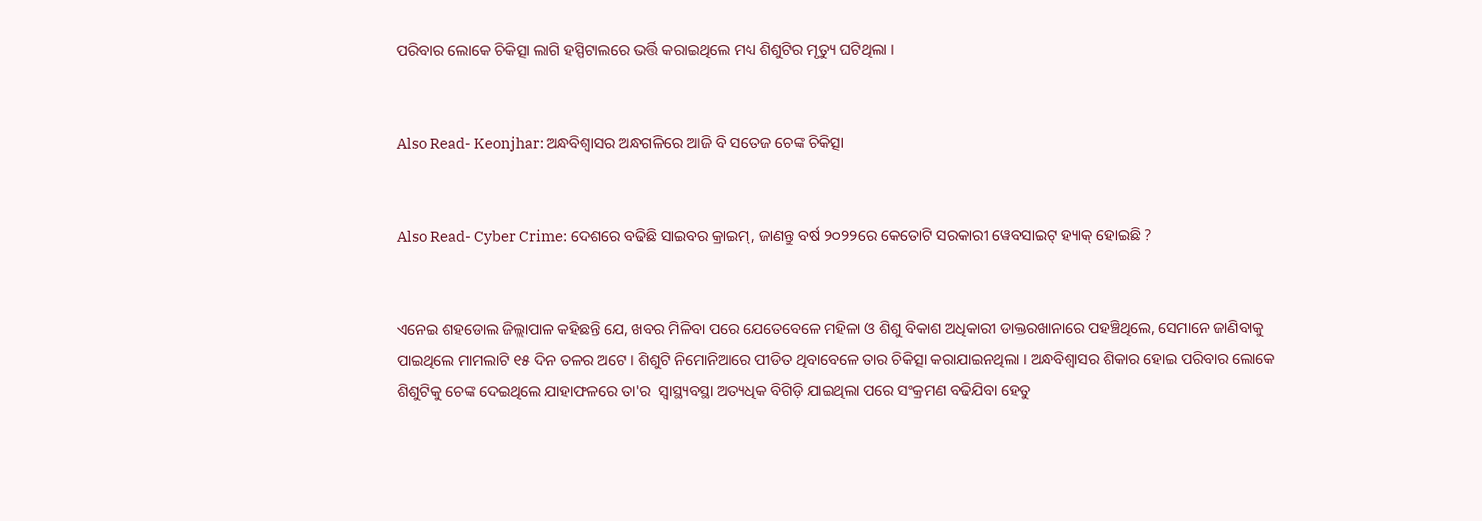ପରିବାର ଲୋକେ ଚିକିତ୍ସା ଲାଗି ହସ୍ପିଟାଲରେ ଭର୍ତ୍ତି କରାଇଥିଲେ ମଧ୍ୟ ଶିଶୁଟିର ମୃତ୍ୟୁ ଘଟିଥିଲା ।


Also Read- Keonjhar: ଅନ୍ଧବିଶ୍ୱାସର ଅନ୍ଧଗଳିରେ ଆଜି ବି ସତେଜ ଚେଙ୍କ ଚିକିତ୍ସା


Also Read- Cyber Crime: ଦେଶରେ ବଢିଛି ସାଇବର କ୍ରାଇମ୍, ଜାଣନ୍ତୁ ବର୍ଷ ୨୦୨୨ରେ କେତୋଟି ସରକାରୀ ୱେବସାଇଟ୍ ହ୍ୟାକ୍ ହୋଇଛି ?


ଏନେଇ ଶହଡୋଲ ଜିଲ୍ଲାପାଳ କହିଛନ୍ତି ଯେ, ଖବର ମିଳିବା ପରେ ଯେତେବେଳେ ମହିଳା ଓ ଶିଶୁ ବିକାଶ ଅଧିକାରୀ ଡାକ୍ତରଖାନାରେ ପହଞ୍ଚିଥିଲେ, ସେମାନେ ଜାଣିବାକୁ ପାଇଥିଲେ ମାମଲାଟି ୧୫ ଦିନ ତଳର ଅଟେ । ଶିଶୁଟି ନିମୋନିଆରେ ପୀଡିତ ଥିବାବେଳେ ତାର ଚିକିତ୍ସା କରାଯାଇନଥିଲା । ଅନ୍ଧବିଶ୍ୱାସର ଶିକାର ହୋଇ ପରିବାର ଲୋକେ ଶିଶୁଟିକୁ ଚେଙ୍କ ଦେଇଥିଲେ ଯାହାଫଳରେ ତା'ର  ସ୍ୱାସ୍ଥ୍ୟବସ୍ଥା ଅତ୍ୟଧିକ ବିଗିଡ଼ି ଯାଇଥିଲା ପରେ ସଂକ୍ରମଣ ବଢିଯିବା ହେତୁ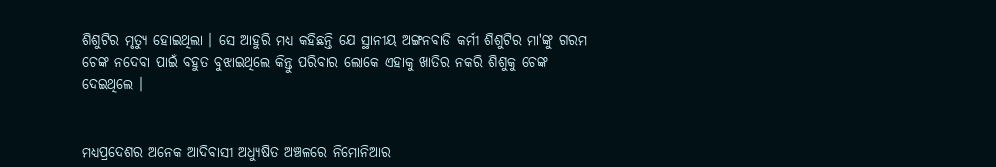ଶିଶୁଟିର ମୃତ୍ୟୁ ହୋଇଥିଲା । ସେ ଆହୁରି ମଧ୍ୟ କହିଛନ୍ତି ଯେ ସ୍ଥାନୀୟ ଅଙ୍ଗନବାଡି କର୍ମୀ ଶିଶୁଟିର ମା'ଙ୍କୁ ଗରମ ଚେଙ୍କ ନଦେବା ପାଇଁ ବହୁତ ବୁଝାଇଥିଲେ କିନ୍ତୁ ପରିବାର ଲୋକେ ଏହାକୁ ଖାତିର ନକରି ଶିଶୁକୁ ଚେଙ୍କ ଦେଇଥିଲେ ।


ମଧ୍ୟପ୍ରଦେଶର ଅନେକ ଆଦିବାସୀ ଅଧ୍ୟୁଷିତ ଅଞ୍ଚଳରେ ନିମୋନିଆର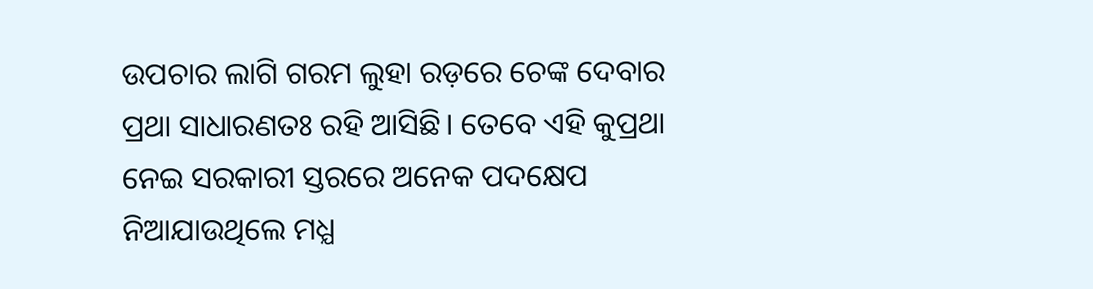ଉପଚାର ଲାଗି ଗରମ ଲୁହା ରଡ଼ରେ ଚେଙ୍କ ଦେବାର ପ୍ରଥା ସାଧାରଣତଃ ରହି ଆସିଛି। ତେବେ ଏହି କୁପ୍ରଥା ନେଇ ସରକାରୀ ସ୍ତରରେ ଅନେକ ପଦକ୍ଷେପ ନିଆଯାଉଥିଲେ ମଧ୍ଯ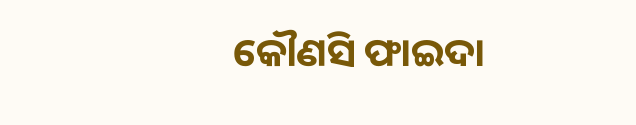କୌଣସି ଫାଇଦା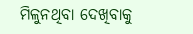ମିଳୁନଥିବା ଦେଖିବାକୁ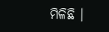ମିଳିଛି ।